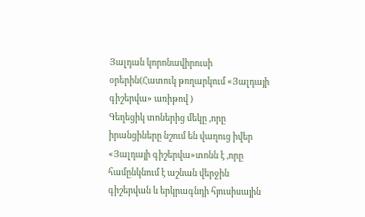Յալդան կորոնավիրուսի օրերին(Հատուկ թողարկում «Յալդայի գիշերվա» առիթով )
Գեղեցիկ տոներից մեկը ,որը իրանցիները նշում են վաղուց իվեր «Յալդայի գիշերվա»տոնն է ,որը համընկնում է աշնան վերջին գիշերվան և երկրագնդի հյուսիսային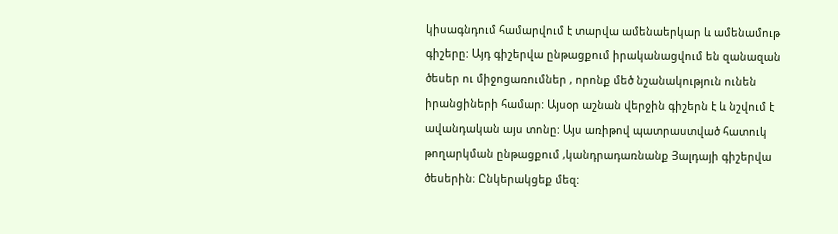կիսագնդում համարվում է տարվա ամենաերկար և ամենամութ գիշերը: Այդ գիշերվա ընթացքում իրականացվում են զանազան ծեսեր ու միջոցառումներ , որոնք մեծ նշանակություն ունեն իրանցիների համար: Այսօր աշնան վերջին գիշերն է և նշվում է ավանդական այս տոնը: Այս առիթով պատրաստված հատուկ թողարկման ընթացքում ,կանդրադառնանք Յալդայի գիշերվա ծեսերին։ Ընկերակցեք մեզ: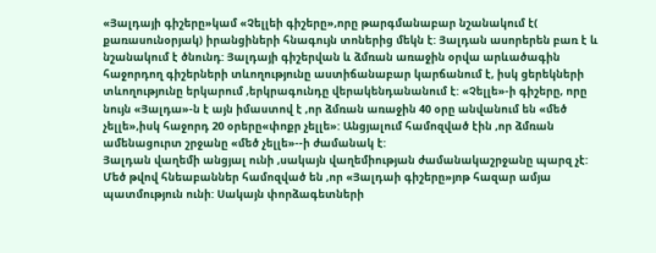«Յալդայի գիշերը»կամ «Չելլեի գիշերը»,որը թարգմանաբար նշանակում է( քառասունօրյակ) իրանցիների հնագույն տոներից մեկն է: Յալդան ասորերեն բառ է և նշանակում է ծնունդ: Յալդայի գիշերվան և ձմռան առաջին օրվա արևածագին հաջորդող գիշերների տևողությունը աստիճանաբար կարճանում է, իսկ ցերեկների տևողությունը երկարում ,երկրագունդը վերակենդանանում է: «Չելլե»-ի գիշերը, որը նույն «Յալդա»-ն է այն իմաստով է ,որ ձմռան առաջին 40 օրը անվանում են «մեծ չելլե»,իսկ հաջորդ 20 օրերը«փոքր չելլե»: Անցյալում համոզված էին ,որ ձմռան ամենացուրտ շրջանը «մեծ չելլե»--ի ժամանակ է:
Յալդան վաղեմի անցյալ ունի ,սակայն վաղեմիության ժամանակաշրջանը պարզ չէ: Մեծ թվով հնեաբաններ համոզված են ,որ «Յալդաի գիշերը»յոթ հազար ամյա պատմություն ունի: Սակայն փորձագետների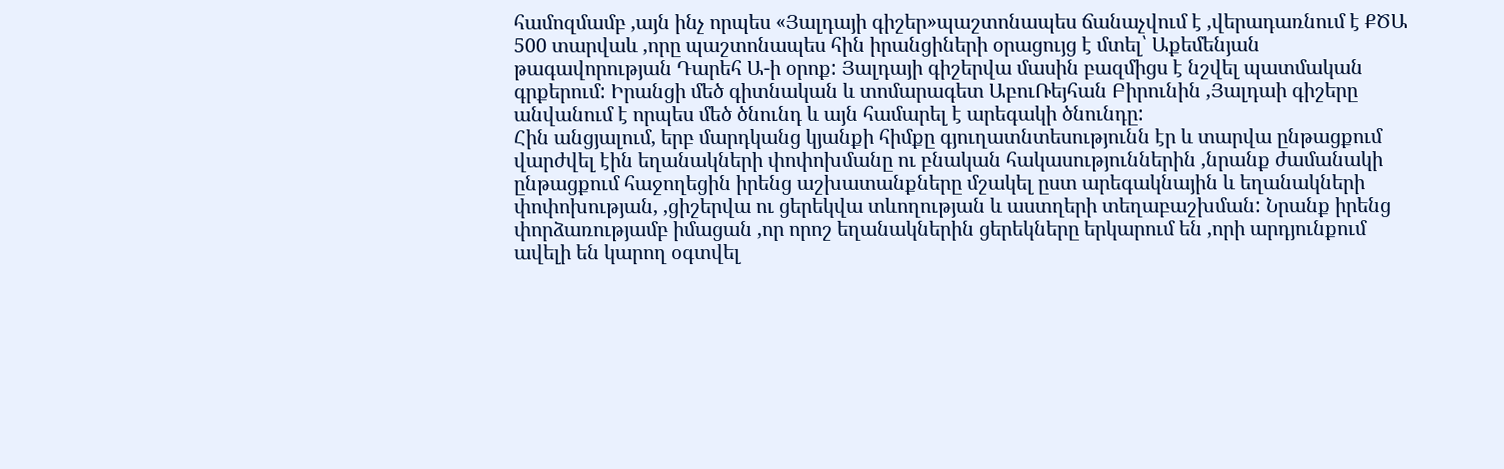համոզմամբ ,այն ինչ որպես «Յալդայի գիշեր»պաշտոնապես ճանաչվում է ,վերադառնում է ՔԾԱ 500 տարվաև ,որը պաշտոնապես հին իրանցիների օրացույց է մտել՝ Աքեմենյան թագավորության Դարեհ Ա-ի օրոք: Յալդայի գիշերվա մասին բազմիցս է նշվել պատմական գրքերում: Իրանցի մեծ գիտնական և տոմարագետ ԱբուՌեյհան Բիրունին ,Յալդաի գիշերը անվանում է որպես մեծ ծնունդ և այն համարել է արեգակի ծնունդը:
Հին անցյալում, երբ մարդկանց կյանքի հիմքը գյուղատնտեսությունն էր և տարվա ընթացքում վարժվել էին եղանակների փոփոխմանը ու բնական հակասություններին ,նրանք ժամանակի ընթացքում հաջողեցին իրենց աշխատանքները մշակել ըստ արեգակնային և եղանակների փոփոխության, ,ցիշերվա ու ցերեկվա տևողության և աստղերի տեղաբաշխման: Նրանք իրենց փորձառությամբ իմացան ,որ որոշ եղանակներին ցերեկները երկարում են ,որի արդյունքում ավելի են կարող օգտվել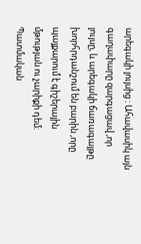արեգակի լույսից : Ահավասիկ այն գաղափարը զարգացավ ,որ լույսը, և արեգակի ճառագայթը խորհրդանշում են բարին ,որը պայքարում է գիշերային մթության ու չարիքի դեմ: Պատմական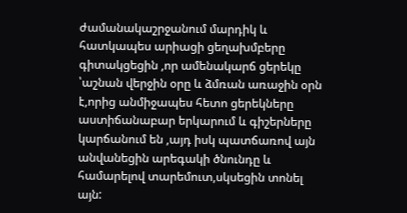ժամանակաշրջանում մարդիկ և հատկապես արիացի ցեղախմբերը գիտակցեցին ,որ ամենակարճ ցերեկը ՝աշնան վերջին օրը և ձմռան առաջին օրն է,որից անմիջապես հետո ցերեկները աստիճանաբար երկարում և գիշերները կարճանում են ,այդ իսկ պատճառով այն անվանեցին արեգակի ծնունդը և համարելով տարեմուտ,սկսեցին տոնել այն: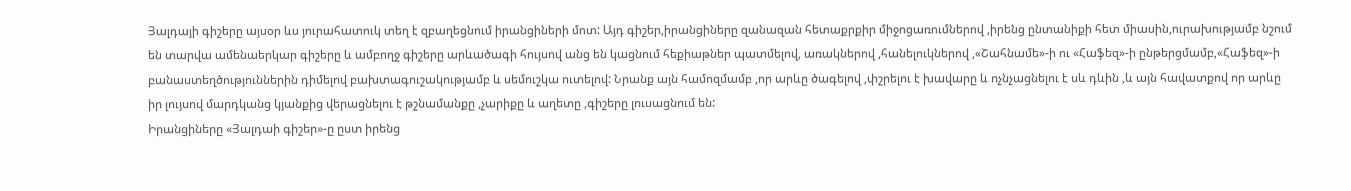Յալդայի գիշերը այսօր ևս յուրահատուկ տեղ է զբաղեցնում իրանցիների մոտ: Այդ գիշեր,իրանցիները զանազան հետաքրքիր միջոցառումներով ,իրենց ընտանիքի հետ միասին,ուրախությամբ նշում են տարվա ամենաերկար գիշերը և ամբողջ գիշերը արևածագի հույսով անց են կացնում հեքիաթներ պատմելով, առակներով ,հանելուկներով ,«Շահնամե»-ի ու «Հաֆեզ»-ի ընթերցմամբ,«Հաֆեզ»-ի բանաստեղծություններին դիմելով բախտագուշակությամբ և սեմուշկա ուտելով: Նրանք այն համոզմամբ ,որ արևը ծագելով ,փշրելու է խավարը և ոչնչացնելու է սև դևին ,և այն հավատքով որ արևը իր լույսով մարդկանց կյանքից վերացնելու է թշնամանքը ,չարիքը և աղետը ,գիշերը լուսացնում են:
Իրանցիները «Յալդաի գիշեր»-ը ըստ իրենց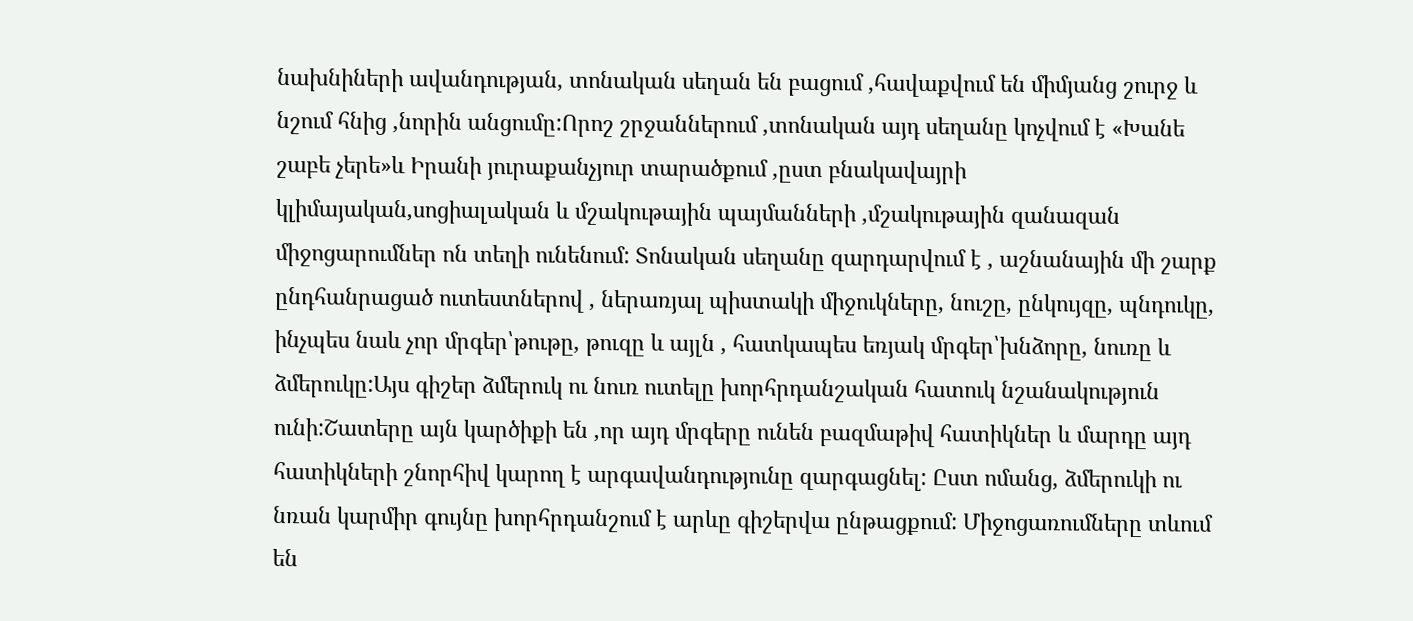նախնիների ավանդության, տոնական սեղան են բացում ,հավաքվում են միմյանց շուրջ և նշում հնից ,նորին անցումը:Որոշ շրջաններում ,տոնական այդ սեղանը կոչվում է «Խանե շաբե չերե»և Իրանի յուրաքանչյուր տարածքում ,ըստ բնակավայրի կլիմայական,սոցիալական և մշակութային պայմանների ,մշակութային զանազան միջոցարումներ ոն տեղի ունենում: Տոնական սեղանը զարդարվում է , աշնանային մի շարք ընդհանրացած ուտեստներով , ներառյալ պիստակի միջուկները, նուշը, ընկույզը, պնդուկը, ինչպես նաև չոր մրգեր՝թութը, թուզը և այլն , հատկապես եռյակ մրգեր՝խնձորը, նուռը և ձմերուկը:Այս գիշեր ձմերուկ ու նուռ ուտելը խորհրդանշական հատուկ նշանակություն ունի:Շատերը այն կարծիքի են ,որ այդ մրգերը ունեն բազմաթիվ հատիկներ և մարդը այդ հատիկների շնորհիվ կարող է արգավանդությունը զարգացնել: Ըստ ոմանց, ձմերուկի ու նռան կարմիր գույնը խորհրդանշում է արևը գիշերվա ընթացքում: Միջոցառումները տևում են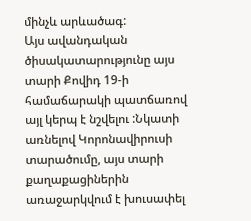մինչև արևածագ:
Այս ավանդական ծիսակատարությունը այս տարի Քովիդ 19-ի համաճարակի պատճառով այլ կերպ է նշվելու :Նկատի առնելով Կորոնավիրուսի տարածումը, այս տարի քաղաքացիներին առաջարկվում է խուսափել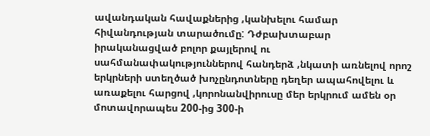ավանդական հավաքներից ,կանխելու համար հիվանդության տարածումը: Դժբախտաբար իրականացված բոլոր քայլերով ու սահմանափակություններով հանդերձ ,նկատի առնելով որոշ երկրների ստեղծած խոչընդոտները դեղեր ապահովելու և առաքելու հարցով ,կորոնանվիրուսը մեր երկրում ամեն օր մոտավորապես 200-ից 300-ի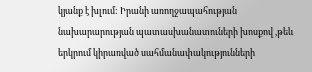կյանք է խլում: Իրանի առողջապահության նախարարության պատասխանատուների խոսքով ,թեև երկրում կիրառված սահմանափակությունների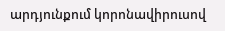արդյունքում կորոնավիրուսով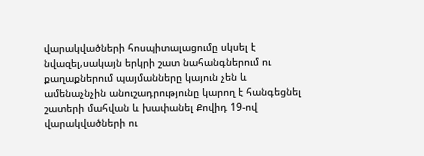վարակվածների հոսպիտալացումը սկսել է նվազել,սակայն երկրի շատ նահանգներում ու քաղաքներում պայմանները կայուն չեն և ամենաչնչին անուշադրությունը կարող է հանգեցնել շատերի մահվան և խափանել Քովիդ 19-ով վարակվածների ու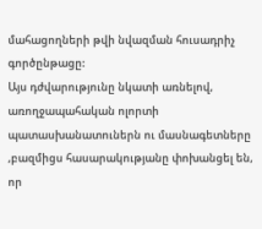մահացողների թվի նվազման հուսադրիչ գործընթացը:
Այս դժվարությունը նկատի առնելով, առողջապահական ոլորտի պատասխանատուներն ու մասնագետները ,բազմիցս հասարակությանը փոխանցել են, որ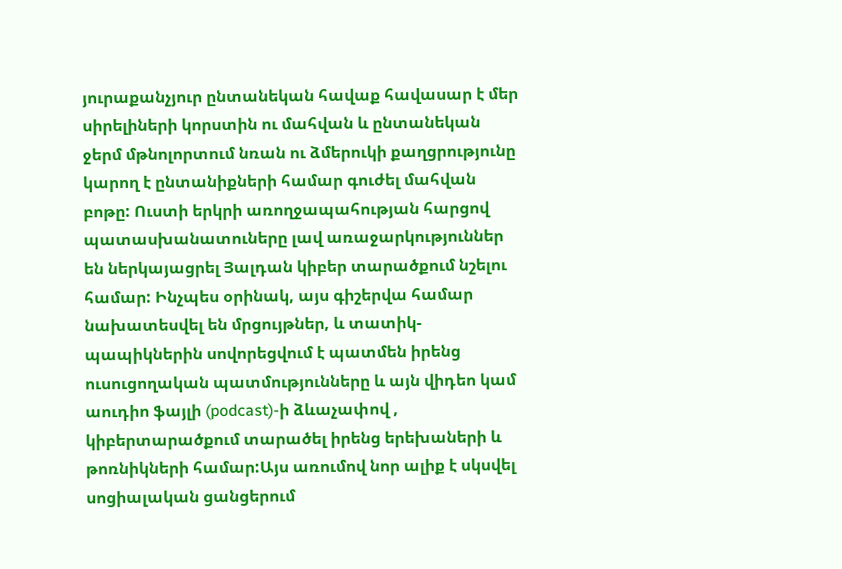յուրաքանչյուր ընտանեկան հավաք հավասար է մեր սիրելիների կորստին ու մահվան և ընտանեկան ջերմ մթնոլորտում նռան ու ձմերուկի քաղցրությունը կարող է ընտանիքների համար գուժել մահվան բոթը: Ուստի երկրի առողջապահության հարցով պատասխանատուները լավ առաջարկություններ են ներկայացրել Յալդան կիբեր տարածքում նշելու համար: Ինչպես օրինակ, այս գիշերվա համար նախատեսվել են մրցույթներ, և տատիկ-պապիկներին սովորեցվում է պատմեն իրենց ուսուցողական պատմությունները և այն վիդեո կամ աուդիո ֆայլի (podcast)-ի ձևաչափով , կիբերտարածքում տարածել իրենց երեխաների և թոռնիկների համար:Այս առումով նոր ալիք է սկսվել սոցիալական ցանցերում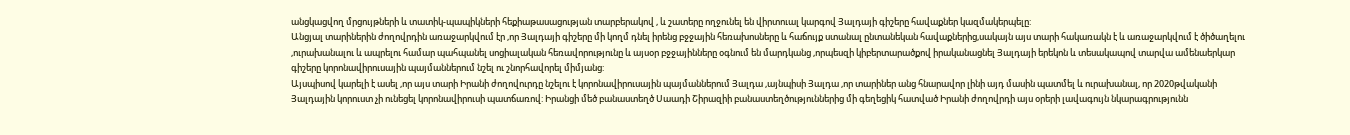անցկացվող մրցույթների և տատիկ-պապիկների հեքիաթասացության տարբերակով , և շատերը ողջունել են վիրտուալ կարգով Յալդայի գիշերը հավաքներ կազմակերպելը:
Անցյալ տարիներին ժողովրդին առաջարկվում էր ,որ Յալդայի գիշերը մի կողմ դնել իրենց բջջային հեռախոսները և հաճույք ստանալ ընտանեկան հավաքներից,սակայն այս տարի հակառակն է և առաջարկվում է ծիծաղելու ,ուրախանալու և ապրելու համար պահպանել սոցիալական հեռավորությունը և այսօր բջջայինները օգնում են մարդկանց ,որպեսզի կիբերտարածքով իրականացնել Յալդայի երեկոն և տեսակապով տարվա ամենաերկար գիշերը կորոնավիրուսային պայմաններում նշել ու շնորհավորել միմյանց:
Այսպիսով կարելի է ասել ,որ այս տարի Իրանի ժողովուրդը նշելու է կորոնավիրուսային պայմաններում Յալդա ,այնպիսի Յալդա ,որ տարիներ անց հնարավոր լինի այդ մասին պատմել և ուրախանալ, որ 2020թվականի Յալդային կորուստ չի ունեցել կորոնավիրուսի պատճառով: Իրանցի մեծ բանաստեղծ Սաադի Շիրազիի բանաստեղծություններից մի գեղեցիկ հատված Իրանի ժողովրդի այս օրերի լավագույն նկարագրությունն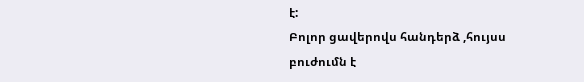է:
Բոլոր ցավերովս հանդերձ ,հույսս բուժումն է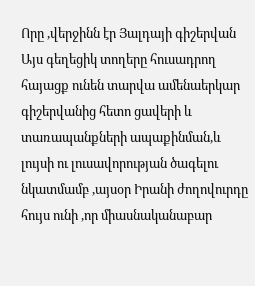Որը ,վերջինն էր Յալդայի գիշերվան
Այս գեղեցիկ տողերը հուսադրող հայացք ունեն տարվա ամենաերկար գիշերվանից հետո ցավերի և տառապանքների ապաքինման,և լույսի ու լուսավորության ծագելու նկատմամբ ,այսօր Իրանի ժողովուրդը հույս ունի ,որ միասնականաբար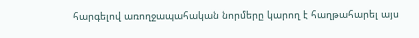հարգելով առողջապահական նորմերը կարող է հաղթահարել այս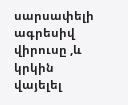սարսափելի ագրեսիվ վիրուսը ,և կրկին վայելել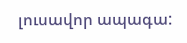լուսավոր ապագա: